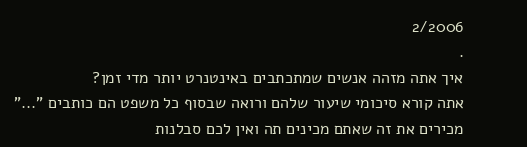2/2006
.
איך אתה מזהה אנשים שמתכתבים באינטנרט יותר מדי זמן?
אתה קורא סיכומי שיעור שלהם ורואה שבסוף כל משפט הם כותבים "..."
מכירים את זה שאתם מכינים תה ואין לכם סבלנות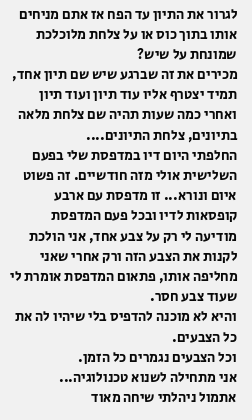לגרור את התיון עד הפח אז אתם מניחים אותו בתוך כוס או על צלחת מלוכלכת שמונחת על שיש?
מכירים את זה שברגע שיש שם תיון אחד, תמיד יצטרף אליו עוד תיון ועוד תיון ואחרי כמה שעות תהיה שם צלחת מלאה בתיונים, צלחת התיונים....
החלפתי היום דיו במדפסת שלי בפעם השלישית אולי מזה חודשיים. זה פשוט איום ונורא... זו מדפסת עם ארבע קופסאות לדיו ובכל פעם המדפסת מודיעה לי רק על צבע אחד, אני הולכת לקנות את הצבע הזה ורק אחרי שאני מחליפה אותו, פתאום המדפסת אומרת לי שעוד צבע חסר.
והיא לא מוכנה להדפיס בלי שיהיו לה את כל הצבעים.
וכל הצבעים נגמרים כל הזמן.
אני מתחילה לשנוא טכנולוגיה...
אתמול ניהלתי שיחה מאוד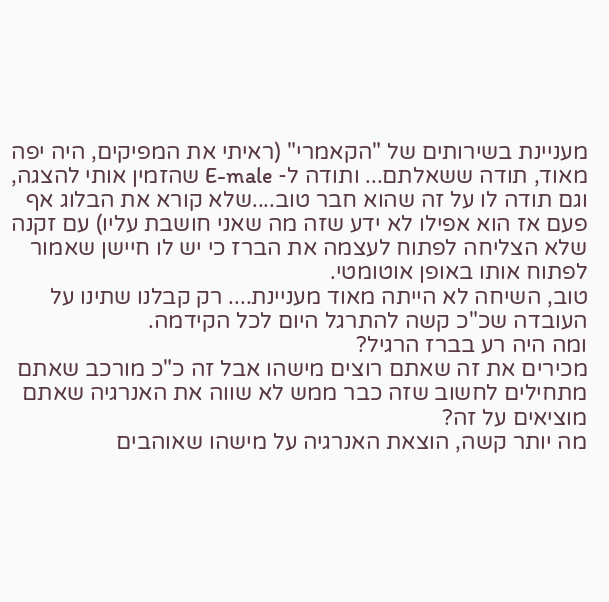מעניינת בשירותים של "הקאמרי" (ראיתי את המפיקים, היה יפה מאוד, תודה ששאלתם... ותודה ל- E-male שהזמין אותי להצגה, וגם תודה לו על זה שהוא חבר טוב....שלא קורא את הבלוג אף פעם אז הוא אפילו לא ידע שזה מה שאני חושבת עליו) עם זקנה שלא הצליחה לפתוח לעצמה את הברז כי יש לו חיישן שאמור לפתוח אותו באופן אוטומטי.
טוב, השיחה לא הייתה מאוד מעניינת.... רק קבלנו שתינו על העובדה שכ"כ קשה להתרגל היום לכל הקידמה.
ומה היה רע בברז הרגיל?
מכירים את זה שאתם רוצים מישהו אבל זה כ"כ מורכב שאתם מתחילים לחשוב שזה כבר ממש לא שווה את האנרגיה שאתם מוציאים על זה?
מה יותר קשה, הוצאת האנרגיה על מישהו שאוהבים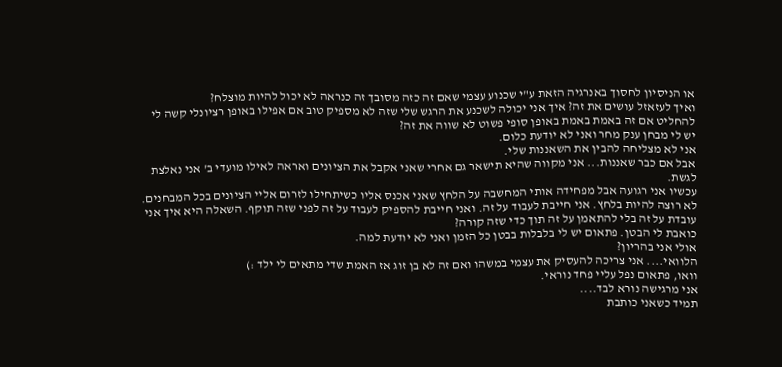או הניסיון לחסוך באנרגיה הזאת ע"י שכנוע עצמי שאם זה כזה מסובך זה כנראה לא יכול להיות מוצלח?
ואיך לעזאזל עושים את זה? איך אני יכולה לשכנע את הרגש שלי שזה לא מספיק טוב אם אפילו באופן רציונלי קשה לי להחליט אם זה באמת באמת באופן סופי פשוט לא שווה את זה?
יש לי מבחן ענק מחר ואני לא יודעת כלום.
אני לא מצליחה להבין את השאננות שלי.
אבל אם כבר שאננות... אני מקווה שהיא תישאר גם אחרי שאני אקבל את הציונים ואראה לאילו מועדי ב' אני נאלצת לגשת.
עכשיו אני רגועה אבל מפחידה אותי המחשבה על הלחץ שאני אכנס אליו כשיתחילו לזרום אליי הציונים בכל המבחנים. לא רוצה להיות בלחץ. אני חייבת לעבוד על זה. ואני חייבת להספיק לעבוד על זה לפני שזה תוקף. השאלה היא איך אני עובדת על זה בלי להתאמן על זה תוך כדי שזה קורה?
כואבת לי הבטן. פתאום יש לי בלבלות בבטן כל הזמן ואני לא יודעת למה.
אולי אני בהריון?
הלוואי.... אני צריכה להעסיק את עצמי במשהו ואם זה לא בן זוג אז האמת שדי מתאים לי ילד :)
וואו, פתאום נפל עליי פחד נוראי.
אני מרגישה נורא לבד....
תמיד כשאני כותבת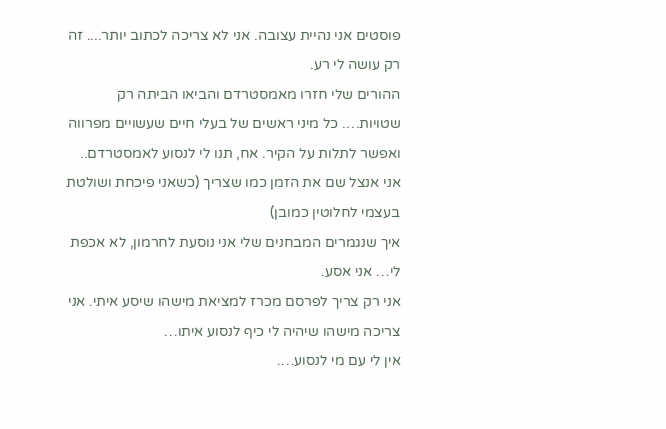פוסטים אני נהיית עצובה. אני לא צריכה לכתוב יותר.... זה רק עושה לי רע.
ההורים שלי חזרו מאמסטרדם והביאו הביתה רק שטויות…. כל מיני ראשים של בעלי חיים שעשויים מפרווה ואפשר לתלות על הקיר. אח, תנו לי לנסוע לאמסטרדם.. אני אנצל שם את הזמן כמו שצריך (כשאני פיכחת ושולטת בעצמי לחלוטין כמובן)
איך שנגמרים המבחנים שלי אני נוסעת לחרמון, לא אכפת לי… אני אסע.
אני רק צריך לפרסם מכרז למציאת מישהו שיסע איתי. אני צריכה מישהו שיהיה לי כיף לנסוע איתו…
אין לי עם מי לנסוע….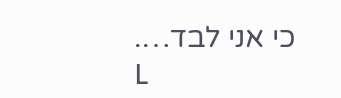כי אני לבד….
L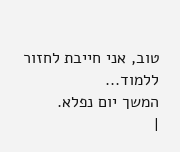טוב, אני חייבת לחזור ללמוד...
המשך יום נפלא.
|